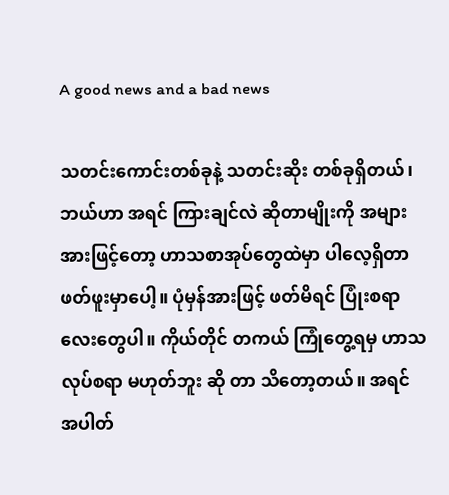A good news and a bad news

သတင်းကောင်းတစ်ခုနဲ့ သတင်းဆိုး တစ်ခုရှိတယ်၊ ဘယ်ဟာ အရင် ကြားချင်လဲ ဆိုတာမျိုးကို အများအားဖြင့်တော့ ဟာသစာအုပ်တွေထဲမှာ ပါလေ့ရှိတာ ဖတ်ဖူးမှာပေါ့။ ပုံမှန်အားဖြင့် ဖတ်မိရင် ပြုံးစရာလေးတွေပါ။ ကိုယ်တိုင် တကယ် ကြုံတွေ့ရမှ ဟာသ လုပ်စရာ မဟုတ်ဘူး ဆို တာ သိတော့တယ်။ အရင် အပါတ်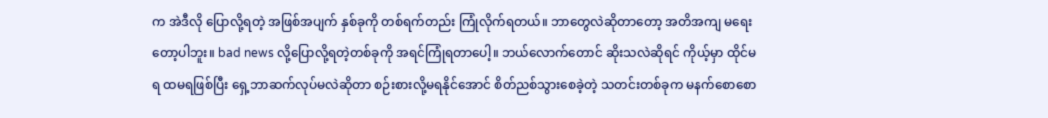က အဲဒီလို ပြောလို့ရတဲ့ အဖြစ်အပျက် နှစ်ခုကို တစ်ရက်တည်း ကြုံလိုက်ရတယ်။ ဘာတွေလဲဆိုတာတော့ အတိအကျ မရေးတော့ပါဘူး။ bad news လို့ပြောလို့ရတဲ့တစ်ခုကို အရင်ကြုံရတာပေါ့။ ဘယ်လောက်တောင် ဆိုးသလဲဆိုရင် ကိုယ့်မှာ ထိုင်မရ ထမရဖြစ်ပြီး ရှေ့ဘာဆက်လုပ်မလဲဆိုတာ စဉ်းစားလို့မရနိုင်အောင် စိတ်ညစ်သွားစေခဲ့တဲ့ သတင်းတစ်ခုက မနက်စောစော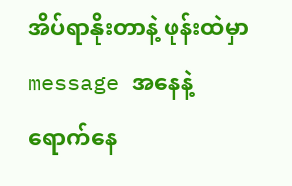အိပ်ရာနိုးတာနဲ့ ဖုန်းထဲမှာ message အနေနဲ့ ရောက်နေ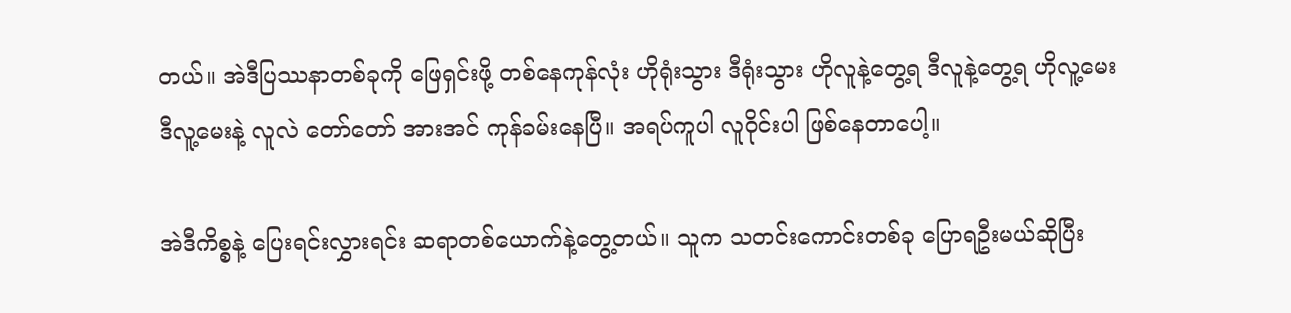တယ်။ အဲဒီပြဿနာတစ်ခုကို ဖြေရှင်းဖို့ တစ်နေကုန်လုံး ဟိုရုံးသွား ဒီရုံးသွား ဟိုလူနဲ့တွေ့ရ ဒီလူနဲ့တွေ့ရ ဟိုလူ့မေး ဒီလူ့မေးနဲ့ လူလဲ တော်တော် အားအင် ကုန်ခမ်းနေပြီ။ အရပ်ကူပါ လူဝိုင်းပါ ဖြစ်နေတာပေါ့။

အဲဒီကိစ္စနဲ့ ပြေးရင်းလွှားရင်း ဆရာတစ်ယောက်နဲ့တွေ့တယ်။ သူက သတင်းကောင်းတစ်ခု ပြောရဦးမယ်ဆိုပြီး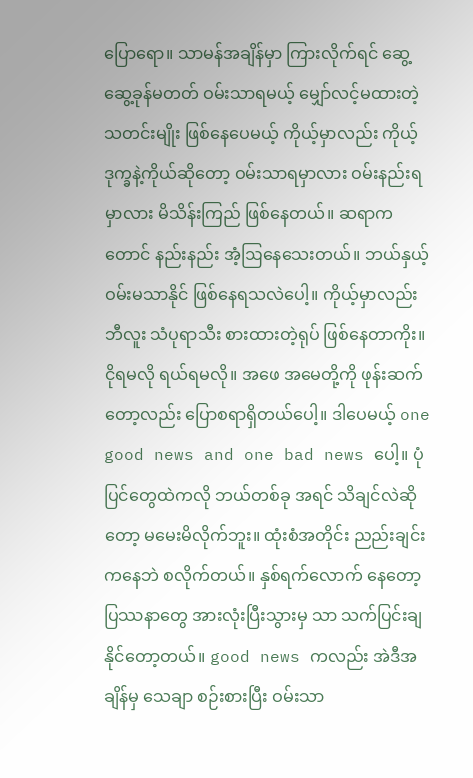ပြောရော။ သာမန်အချိန်မှာ ကြားလိုက်ရင် ဆွေ့ဆွေ့ခုန်မတတ် ဝမ်းသာရမယ့် မျှော်လင့်မထားတဲ့ သတင်းမျိုး ဖြစ်နေပေမယ့် ကိုယ့်မှာလည်း ကိုယ့်ဒုက္ခနဲ့ကိုယ်ဆိုတော့ ဝမ်းသာရမှာလား ဝမ်းနည်းရမှာလား မိသိန်းကြည် ဖြစ်နေတယ်။ ဆရာကတောင် နည်းနည်း အံ့ဩနေသေးတယ်။ ဘယ်နှယ့် ဝမ်းမသာနိုင် ဖြစ်နေရသလဲပေါ့။ ကိုယ့်မှာလည်း ဘီလူး သံပုရာသီး စားထားတဲ့ရုပ် ဖြစ်နေတာကိုး။ ငိုရမလို ရယ်ရမလို။ အဖေ အမေတို့ကို ဖုန်းဆက်တော့လည်း ပြောစရာရှိတယ်ပေါ့။ ဒါပေမယ့် one good news and one bad news ပေါ့။ ပုံပြင်တွေထဲကလို ဘယ်တစ်ခု အရင် သိချင်လဲဆိုတော့ မမေးမိလိုက်ဘူး။ ထုံးစံအတိုင်း ညည်းချင်းကနေဘဲ စလိုက်တယ်။ နှစ်ရက်လောက် နေတော့ ပြဿနာတွေ အားလုံးပြီးသွားမှ သာ သက်ပြင်းချနိုင်တော့တယ်။ good news ကလည်း အဲဒီအချိန်မှ သေချာ စဉ်းစားပြီး ဝမ်းသာ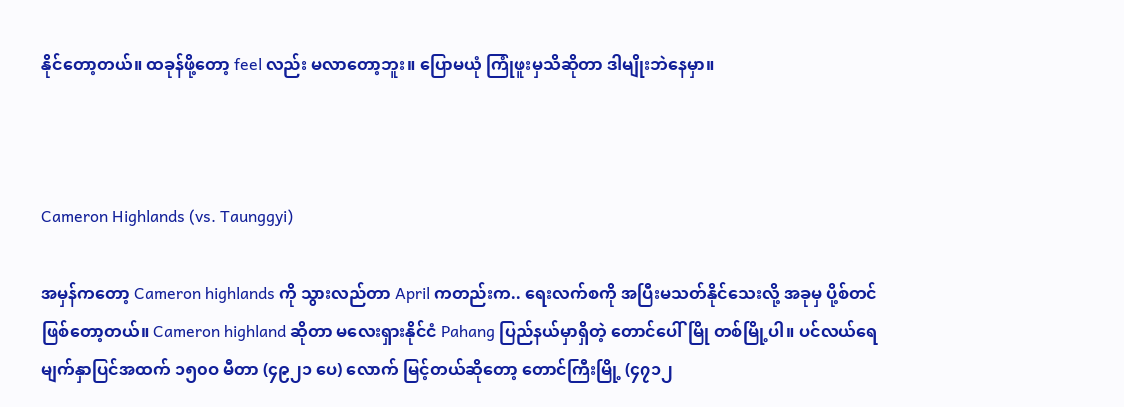နိုင်တော့တယ်။ ထခုန်ဖို့တော့ feel လည်း မလာတော့ဘူး။ ပြောမယုံ ကြုံဖူးမှသိဆိုတာ ဒါမျိုးဘဲနေမှာ။



Cameron Highlands (vs. Taunggyi)

အမှန်ကတော့ Cameron highlands ကို သွားလည်တာ April ကတည်းက.. ရေးလက်စကို အပြီးမသတ်နိုင်သေးလို့ အခုမှ ပို့စ်တင်ဖြစ်တော့တယ်။ Cameron highland ဆိုတာ မလေးရှားနိုင်ငံ Pahang ပြည်နယ်မှာရှိတဲ့ တောင်ပေါ်မြို တစ်မြို့ပါ။ ပင်လယ်ရေမျက်နှာပြင်အထက် ၁၅၀ဝ မီတာ (၄၉၂၁ ပေ) လောက် မြင့်တယ်ဆိုတော့ တောင်ကြီးမြို့ (၄၇၁၂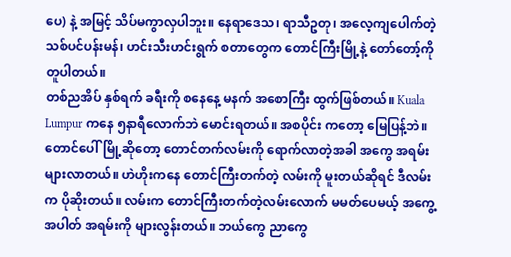ပေ) နဲ့ အမြင့် သိပ်မကွာလှပါဘူး။ နေရာဒေသ၊ ရာသီဥတု၊ အလေ့ကျပေါက်တဲ့ သစ်ပင်ပန်းမန်၊ ဟင်းသီးဟင်းရွက် စတာတွေက တောင်ကြီးမြို့နဲ့ တော်တော့်ကို တူပါတယ်။
တစ်ညအိပ် နှစ်ရက် ခရီးကို စနေနေ့ မနက် အစောကြီး ထွက်ဖြစ်တယ်။ Kuala Lumpur ကနေ ၅နာရီလောက်ဘဲ မောင်းရတယ်။ အစပိုင်း ကတော့ မြေပြန့်ဘဲ။ တောင်ပေါ်မြို့ဆိုတော့ တောင်တက်လမ်းကို ရောက်လာတဲ့အခါ အကွေ အရမ်းများလာတယ်။ ဟဲဟိုးကနေ တောင်ကြီးတက်တဲ့ လမ်းကို မူးတယ်ဆိုရင် ဒီလမ်းက ပိုဆိုးတယ်။ လမ်းက တောင်ကြီးတက်တဲ့လမ်းလောက် မမတ်ပေမယ့် အကွေ့ အပါတ် အရမ်းကို များလွန်းတယ်။ ဘယ်ကွေ ညာကွေ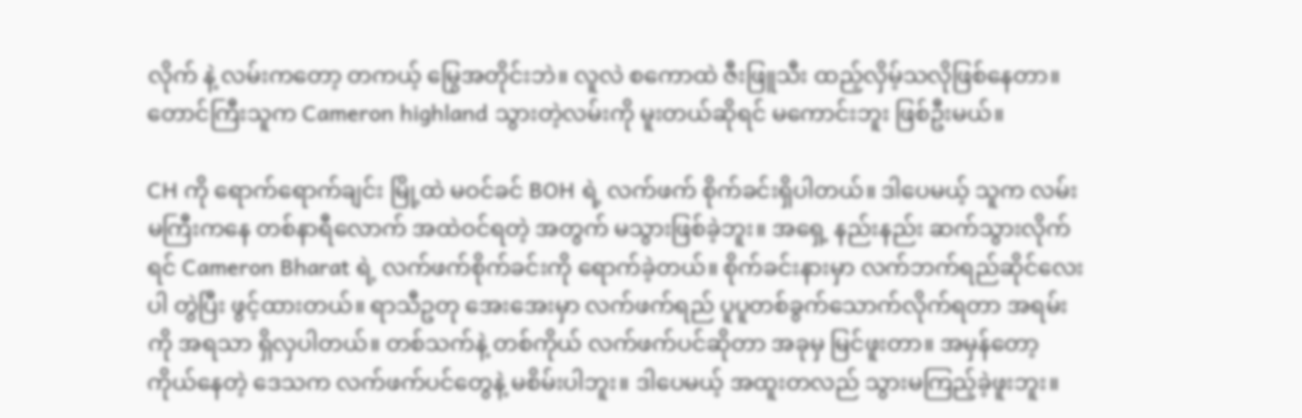လိုက် နဲ့ လမ်းကတော့ တကယ့် မြွေအတိုင်းဘဲ။ လူလဲ စကောထဲ ဇီးဖြူသီး ထည့်လှိမ့်သလိုဖြစ်နေတာ။ တောင်ကြီးသူက Cameron highland သွားတဲ့လမ်းကို မူးတယ်ဆိုရင် မကောင်းဘူး ဖြစ်ဦးမယ်။

CH ကို ရောက်ရောက်ချင်း မြို့ထဲ မဝင်ခင် BOH ရဲ့ လက်ဖက် စိုက်ခင်းရှိပါတယ်။ ဒါပေမယ့် သူက လမ်းမကြီးကနေ တစ်နာရီလောက် အထဲဝင်ရတဲ့ အတွက် မသွားဖြစ်ခဲ့ဘူး။ အရှေ့ နည်းနည်း ဆက်သွားလိုက်ရင် Cameron Bharat ရဲ့ လက်ဖက်စိုက်ခင်းကို ရောက်ခဲ့တယ်။ စိုက်ခင်းနားမှာ လက်ဘက်ရည်ဆိုင်လေးပါ တွဲပြီး ဖွင့်ထားတယ်။ ရာသီဥတု အေးအေးမှာ လက်ဖက်ရည် ပူပူတစ်ခွက်သောက်လိုက်ရတာ အရမ်းကို အရသာ ရှိလှပါတယ်။ တစ်သက်နဲ့ တစ်ကိုယ် လက်ဖက်ပင်ဆိုတာ အခုမှ မြင်ဖူးတာ။ အမှန်တော့ ကိုယ်နေတဲ့ ဒေသက လက်ဖက်ပင်တွေနဲ့ မစိမ်းပါဘူး။ ဒါပေမယ့် အထူးတလည် သွားမကြည့်ခဲ့ဖူးဘူး။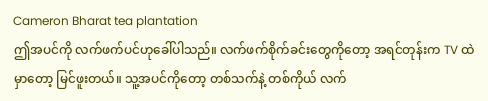Cameron Bharat tea plantation
ဤအပင်ကို လက်ဖက်ပင်ဟုခေါ်ပါသည်။ လက်ဖက်စိုက်ခင်းတွေကိုတော့ အရင်တုန်းက TV ထဲမှာတော့ မြင်ဖူးတယ်။ သူ့အပင်ကိုတော့ တစ်သက်နဲ့ တစ်ကိုယ် လက်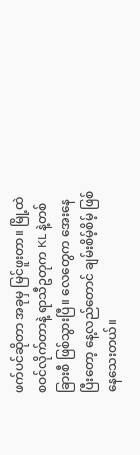ဖက်ပင်ဆိုတာ အခုမှ မြင်ဖူးတာ။ မြို့ထဲ စဝင်လိုက်တာနဲ့ ရာသီဥတုက KL နဲ့တစ်ခြားစီ ဖြစ်သွားပြီ။ လေတွေက အေးနေပြီးတော့ နေ့လည်တောင် ချမ်းစိမ့်စိမ့် ဖြစ်နေသေးတယ်။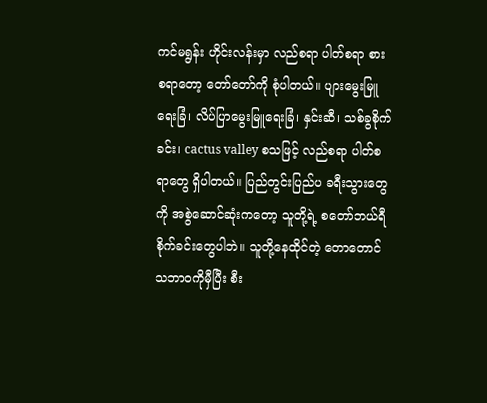ကင်မရွန်း ဟိုင်းလန်းမှာ လည်စရာ ပါတ်စရာ စားစရာတော့ တော်တော်ကို စုံပါတယ်။ ပျားမွေးမြူရေးခြံ၊ လိပ်ပြာမွေးမြူရေးခြံ၊ နှင်းဆီ၊ သစ်ခွစိုက်ခင်း၊ cactus valley စသဖြင့် လည်စရာ ပါတ်စရာတွေ ရှိပါတယ်။ ပြည်တွင်းပြည်ပ ခရီးသွားတွေကို အစွဲဆောင်ဆုံးကတော့ သူတို့ရဲ့ စတော်ဘယ်ရီ စိုက်ခင်းတွေပါဘဲ။ သူတို့နေထိုင်တဲ့ တောတောင် သဘာဝကိုမှီပြီး စီး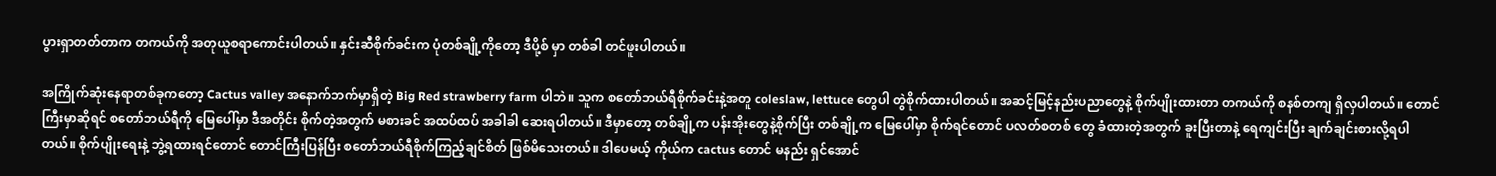ပွားရှာတတ်တာက တကယ်ကို အတုယူစရာကောင်းပါတယ်။ နှင်းဆီစိုက်ခင်းက ပုံတစ်ချို့ကိုတော့ ဒီပို့စ် မှာ တစ်ခါ တင်ဖူးပါတယ်။

အကြိုက်ဆုံးနေရာတစ်ခုကတော့ Cactus valley အနောက်ဘက်မှာရှိတဲ့ Big Red strawberry farm ပါဘဲ။ သူက စတော်ဘယ်ရီစိုက်ခင်းနဲ့အတူ coleslaw, lettuce တွေပါ တွဲစိုက်ထားပါတယ်။ အဆင့်မြင့်နည်းပညာတွေနဲ့ စိုက်ပျိုးထားတာ တကယ်ကို စနစ်တကျ ရှိလှပါတယ်။ တောင်ကြီးမှာဆိုရင် စတော်ဘယ်ရီကို မြေပေါ်မှာ ဒီအတိုင်း စိုက်တဲ့အတွက် မစားခင် အထပ်ထပ် အခါခါ ဆေးရပါတယ်။ ဒီမှာတော့ တစ်ချို့က ပန်းအိုးတွေနဲ့စိုက်ပြီး တစ်ချို့က မြေပေါ်မှာ စိုက်ရင်တောင် ပလတ်စတစ် တွေ ခံထားတဲ့အတွက် ခူးပြီးတာနဲ့ ရေကျင်းပြီး ချက်ချင်းစားလို့ရပါတယ်။ စိုက်ပျိုးရေးနဲ့ ဘွဲ့ရထားရင်တောင် တောင်ကြီးပြန်ပြီး စတော်ဘယ်ရီစိုက်ကြည့်ချင်စိတ် ဖြစ်မိသေးတယ်။ ဒါပေမယ့် ကိုယ်က cactus တောင် မနည်း ရှင်အောင်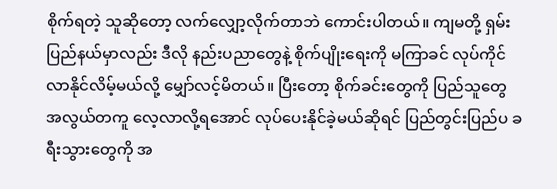စိုက်ရတဲ့ သူဆိုတော့ လက်လျှော့လိုက်တာဘဲ ကောင်းပါတယ်။ ကျမတို့ ရှမ်းပြည်နယ်မှာလည်း ဒီလို နည်းပညာတွေနဲ့ စိုက်ပျိုးရေးကို မကြာခင် လုပ်ကိုင်လာနိုင်လိမ့်မယ်လို့ မျှော်လင့်မိတယ်။ ပြီးတော့ စိုက်ခင်းတွေကို ပြည်သူတွေ အလွယ်တကူ လေ့လာလို့ရအောင် လုပ်ပေးနိုင်ခဲ့မယ်ဆိုရင် ပြည်တွင်းပြည်ပ ခရီးသွားတွေကို အ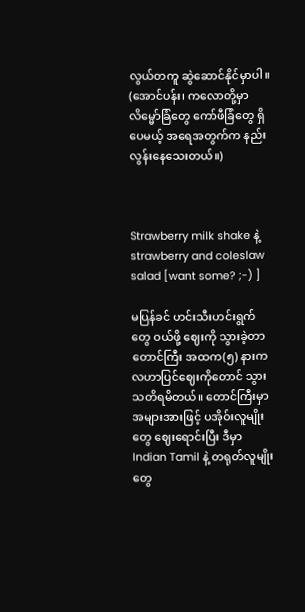လွယ်တကူ ဆွဲဆောင်နိုင်မှာပါ။ (အောင်ပန်း၊ ကလောတို့မှာ လိမ္မော်ခြံတွေ ကော်ဖီခြံတွေ ရှိပေမယ့် အရေအတွက်က နည်းလွန်းနေသေးတယ်။)



Strawberry milk shake နဲ့ strawberry and coleslaw salad [want some? ;-) ]

မပြန်ခင် ဟင်းသီးဟင်းရွက်တွေ ဝယ်ဖို့ ဈေးကို သွားခဲ့တာ တောင်ကြီး အထက(၅) နားက လဟာပြင်ဈေးကိုတောင် သွားသတိရမိတယ်။ တောင်ကြီးမှာ အများအားဖြင့် ပအိုဝ်းလူမျိုးတွေ ဈေးရောင်းပြီး ဒီမှာ Indian Tamil နဲ့ တရုတ်လူမျိုးတွေ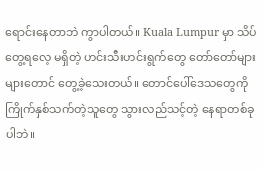ရောင်းနေတာဘဲ ကွာပါတယ်။ Kuala Lumpur မှာ သိပ်တွေ့ရလေ့ မရှိတဲ့ ဟင်းသီးဟင်းရွက်တွေ တော်တော်များများတောင် တွေ့ခဲ့သေးတယ်။ တောင်ပေါ်ဒေသတွေကို ကြိုက်နှစ်သက်တဲ့သူတွေ သွားလည်သင့်တဲ့ နေရာတစ်ခုပါဘဲ။